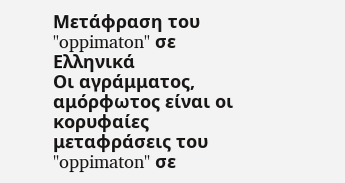Μετάφραση του "oppimaton" σε Ελληνικά
Οι αγράμματος, αμόρφωτος είναι οι κορυφαίες μεταφράσεις του "oppimaton" σε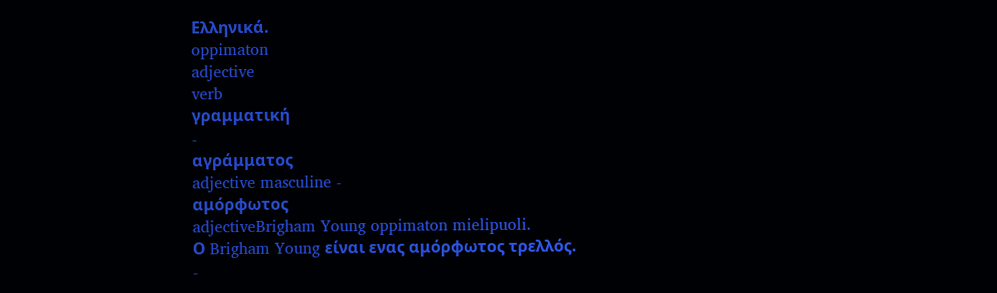Ελληνικά.
oppimaton
adjective
verb
γραμματική
-
αγράμματος
adjective masculine -
αμόρφωτος
adjectiveBrigham Young oppimaton mielipuoli.
Ο Brigham Young είναι ενας αμόρφωτος τρελλός.
-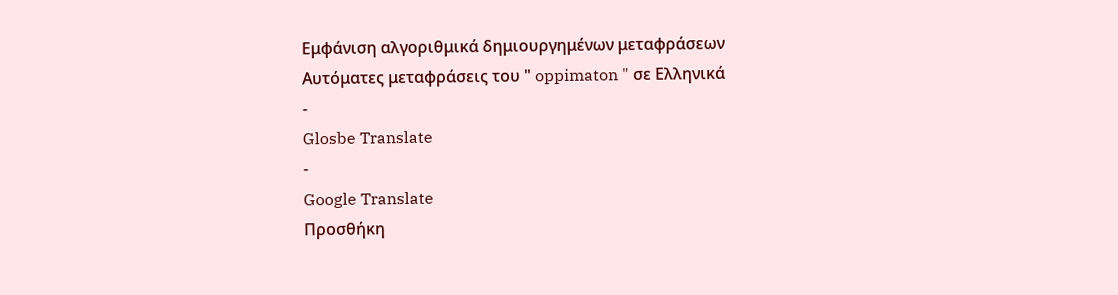Εμφάνιση αλγοριθμικά δημιουργημένων μεταφράσεων
Αυτόματες μεταφράσεις του " oppimaton " σε Ελληνικά
-
Glosbe Translate
-
Google Translate
Προσθήκη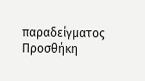παραδείγματος
Προσθήκη